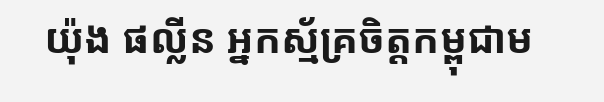យ៉ុង ផល្លីន អ្នកស្ម័គ្រចិត្តកម្ពុជាម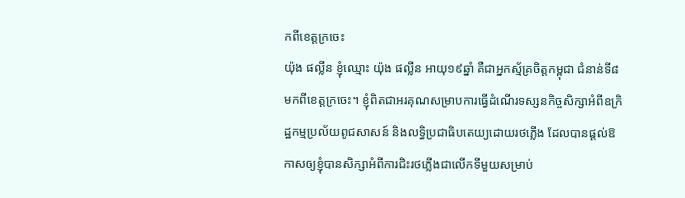កពីខេត្តក្រចេះ
យ៉ុង ផល្លីន ខ្ញុំឈ្មោះ យ៉ុង ផល្លីន អាយុ១៩ឆ្នាំ គឺជាអ្នកស្ម័គ្រចិត្តកម្ពុជា ជំនាន់ទី៨ មកពីខេត្តក្រចេះ។ ខ្ញុំពិតជាអរគុណសម្រាបការធ្វើដំណើរទស្សនកិច្ចសិក្សាអំពីឧក្រិដ្ឋកម្មប្រល័យពូជសាសន៍ និងលទ្ធិប្រជាធិបតេយ្យដោយរថភ្លើង ដែលបានផ្ដល់ឱកាសឲ្យខ្ញុំបានសិក្សាអំពីការជិះរថភ្លើងជាលើកទីមួយសម្រាប់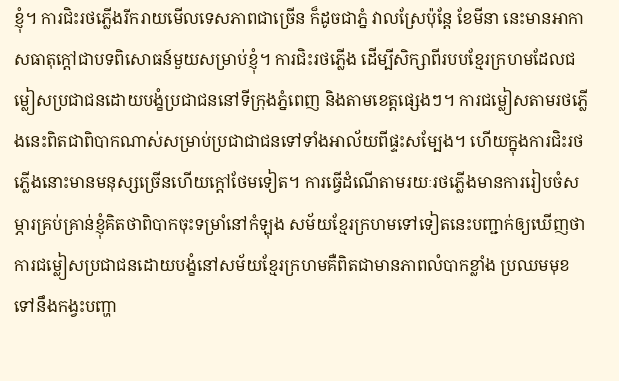ខ្ញុំ។ ការជិះរថភ្លើងរីករាយមើលទេសភាពជាច្រើន ក៏ដូចជាភ្នំ វាលស្រែប៉ុន្តែ ខែមីនា នេះមានអាកាសធាតុក្តៅជាបទពិសោធន៍មួយសម្រាប់ខ្ញុំ។ ការជិះរថភ្លើង ដើម្បីសិក្សាពីរបបខ្មែរក្រហមដែលជម្លៀសប្រជាជនដោយបង្ខំប្រជាជននៅទីក្រុងភ្នំពេញ និងតាមខេត្តផ្សេងៗ។ ការជម្លៀសតាមរថភ្លើងនេះពិតជាពិបាកណាស់សម្រាប់ប្រជាជាជនទៅទាំងអាល័យពីផ្ទះសម្បែង។ ហើយក្នុងការជិះរថភ្លើងនោះមានមនុស្សច្រើនហើយក្តៅថែមទៀត។ ការធ្វើដំណើតាមរយៈរថភ្លើងមានការរៀបចំសម្ភារគ្រប់គ្រាន់ខ្ញុំគិតថាពិបាកចុះទម្រាំនៅកំឡុង សម័យខ្មែរក្រហមទៅទៀតនេះបញ្ជាក់ឲ្យឃើញថាការជម្លៀសប្រជាជនដោយបង្ខំនៅសម័យខ្មែរក្រហមគឺពិតជាមានភាពលំបាកខ្លាំង ប្រឈមមុខទៅនឹងកង្វះបញ្ហា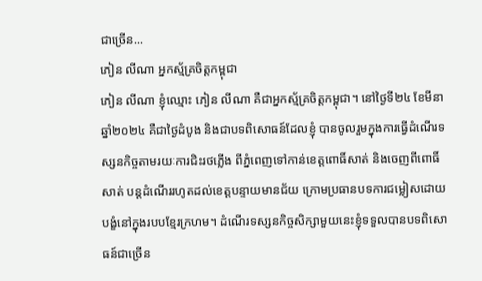ជាច្រើន...
ភៀន លីណា អ្នកស្ម័គ្រចិត្តកម្ពុជា
ភៀន លីណា ខ្ញុំឈ្មោះ ភៀន លីណា គឺជាអ្នកស្ម័គ្រចិត្តកម្ពុជា។ នៅថ្ងៃទី២៤ ខែមីនា ឆ្នាំ២០២៤ គឺជាថ្ងៃដំបូង និងជាបទពិសោធន៍ដែលខ្ញុំ បានចូលរួមក្នុងការធ្វើដំណើរទស្សនកិច្ចតាមរយៈការជិះរថភ្លើង ពីភ្នំពេញទៅកាន់ខេត្តពោធិ៍សាត់ និងចេញពីពោធិ៍សាត់ បន្តដំណើររហូតដល់ខេត្តបន្ទាយមានជ័យ ក្រោមប្រធានបទការជម្លៀសដោយបង្ខំនៅក្នុងរបបខ្មែរក្រហម។ ដំណើរទស្សនកិច្ចសិក្សាមួយនេះខ្ញុំទទួលបានបទពិសោធន៍ជាច្រើន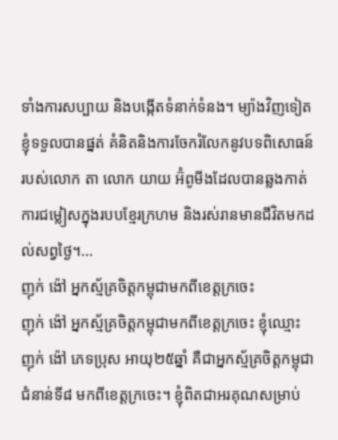ទាំងការសប្បាយ និងបង្កើតទំនាក់ទំនង។ ម្យ៉ាងវិញទៀតខ្ញុំទទួលបានផ្នត់ គំនិតនិងការចែករំលែកនូវបទពិសោធន៍របស់លោក តា លោក យាយ អ៊ំពូមីងដែលបានឆ្លងកាត់ការជម្លៀសក្នុងរបបខ្មែរក្រហម និងរស់រានមានជីវិតមកដល់សព្វថ្ងៃ។...
ញុក់ ង៉ៅ អ្នកស្ម័គ្រចិត្តកម្ពុជាមកពីខេត្តក្រចេះ
ញុក់ ង៉ៅ អ្នកស្ម័គ្រចិត្តកម្ពុជាមកពីខេត្តក្រចេះ ខ្ញុំឈ្មោះ ញុក់ ង៉ៅ ភេទប្រុស អាយុ២៥ឆ្នាំ គឺជាអ្នកស្ម័គ្រចិត្តកម្ពុជាជំនាន់ទី៨ មកពីខេត្តក្រចេះ។ ខ្ញុំពិតជាអរគុណសម្រាប់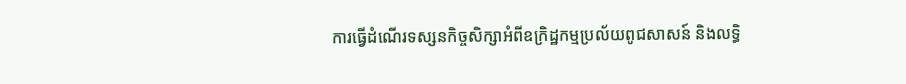ការធ្វើដំណើរទស្សនកិច្ចសិក្សាអំពីឧក្រិដ្ឋកម្មប្រល័យពូជសាសន៍ និងលទ្ធិ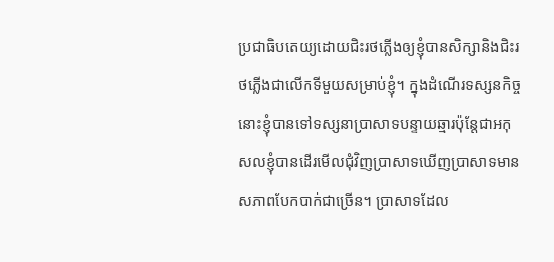ប្រជាធិបតេយ្យដោយជិះរថភ្លើងឲ្យខ្ញុំបានសិក្សានិងជិះរថភ្លើងជាលើកទីមួយសម្រាប់ខ្ញុំ។ ក្នុងដំណើរទស្សនកិច្ចនោះខ្ញុំបានទៅទស្សនាប្រាសាទបន្ទាយឆ្មារប៉ុន្តែជាអកុសលខ្ញុំបានដើរមើលជុំវិញប្រាសាទឃើញប្រាសាទមានសភាពបែកបាក់ជាច្រើន។ ប្រាសាទដែល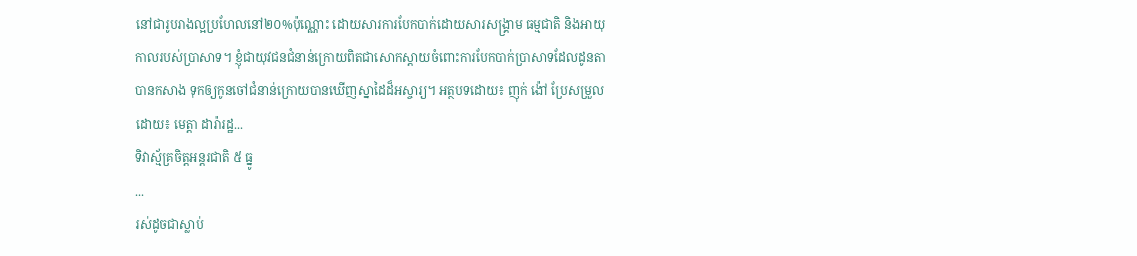នៅជារូបរាងល្អប្រហែលនៅ២០%ប៉ុណ្ណោះ ដោយសារការបែកបាក់ដោយសារសង្គ្រាម ធម្មជាតិ និងអាយុកាលរបស់ប្រាសាទ។ ខ្ញុំជាយុវជនជំនាន់ក្រោយពិតជាសោកស្តាយចំពោះការបែកបាក់ប្រាសាទដែលដូនតាបានកសាង ទុកឲ្យកូនចៅជំនាន់ក្រោយបានឃើញស្នាដៃដ៏អស្ចារ្យ។ អត្ថបទដោយ៖ ញុក់ ង៉ៅ ប្រែសម្រួលដោយ៖ មេត្តា ដារ៉ារដ្ឋ...
ទិវាស្ម័គ្រចិត្តអន្តរជាតិ ៥ ធ្នូ
...
រស់ដូចជាស្លាប់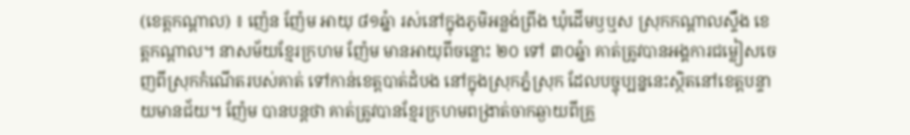(ខេត្តកណ្តាល) ៖ ញ៉េន ញ៉ែម អាយុ ៨១ឆ្នំា រស់នៅក្នុងភូមិអន្លង់ព្រីង ឃុំដើមឫឬស ស្រុកកណ្តាលស្ទឹង ខេត្តកណ្តាល។ នាសម័យខ្មែរក្រហម ញ៉ែម មានអាយុពីចន្លោះ ២០ ទៅ ៣០ឆ្នំា គាត់ត្រូវបានអង្គការជម្លៀសចេញពីស្រុកកំណើតរបស់គាត់ ទៅកាន់ខេត្តបាត់ដំបង នៅក្នុងស្រុកភ្នំស្រុក ដែលបច្ចុប្បន្ននេះស្ថិតនៅខេត្តបន្ទាយមានជ័យ។ ញ៉ែម បានបន្តថា គាត់ត្រូវបានខ្មែរក្រហមពង្រាត់ចាកឆ្ងាយពីគ្រួ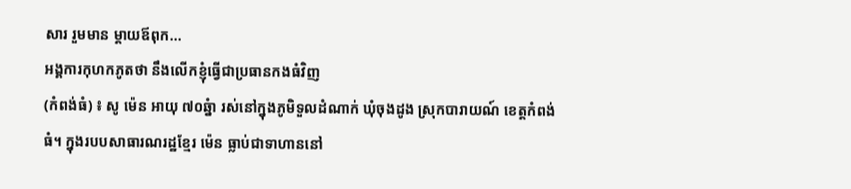សារ រួមមាន ម្តាយឪពុក...
អង្គការកុហកភូតថា នឹងលើកខ្ញុំធ្វើជាប្រធានកងធំវិញ
(កំពង់ធំ) ៖ សូ ម៉េន អាយុ ៧០ឆ្នំា រស់នៅក្នុងភូមិទួលដំណាក់ ឃុំចុងដូង ស្រុកបារាយណ៍ ខេត្តកំពង់ធំ។ ក្នុងរបបសាធារណរដ្ឋខ្មែរ ម៉េន ធ្លាប់ជាទាហាននៅ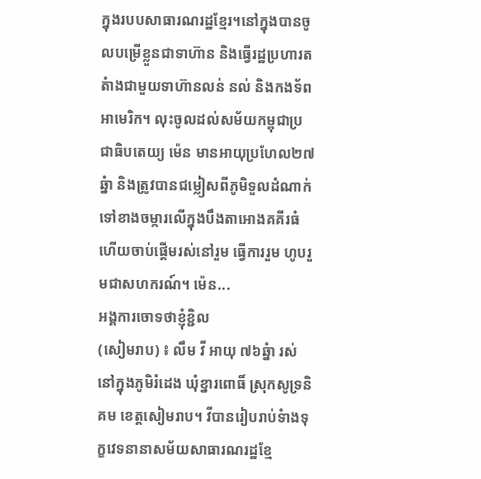ក្នុងរបបសាធារណរដ្ឋខ្មែរ។នៅក្នុងបានចូលបម្រើខ្លួនជាទាហ៊ាន និងធ្វើរដ្ឋប្រហារតតំាងជាមួយទាហ៊ានលន់ នល់ និងកងទ័ពអាមេរិក។ លុះចូលដល់សម័យកម្ពុជាប្រជាធិបតេយ្យ ម៉េន មានអាយុប្រហែល២៧ឆ្នំា និងត្រូវបានជម្លៀសពីភូមិទួលដំណាក់ ទៅខាងចម្ការលើក្នុងបឹងតាអោងគគីរធំ ហើយចាប់ផ្តើមរស់នៅរួម ធ្វើការរួម ហូបរួមជាសហករណ៍។ ម៉េន...
អង្គការចោទថាខ្ញុំខ្ជិល
(សៀមរាប) ៖ លឹម វី អាយុ ៧៦ឆ្នំា រស់នៅក្នុងភូមិរំដេង ឃុំខ្នារពោធិ៍ ស្រុកសូទ្រនិគម ខេត្តសៀមរាប។ វីបានរៀបរាប់ទំាងទុក្ខវេទនានាសម័យសាធារណរដ្ឋខ្មែ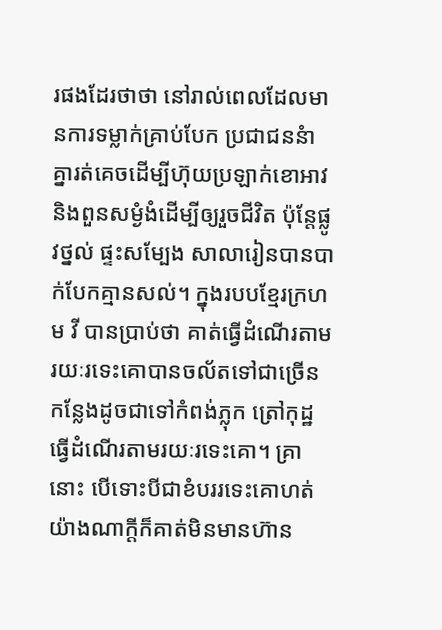រផងដែរថាថា នៅរាល់ពេលដែលមានការទម្លាក់គ្រាប់បែក ប្រជាជននំាគ្នារត់គេចដើម្បីហ៊ុយប្រឡាក់ខោអាវ និងពួនសម្ងំងំដើម្បីឲ្យរួចជីវិត ប៉ុន្តែផ្លូវថ្នល់ ផ្ទះសម្បែង សាលារៀនបានបាក់បែកគ្មានសល់។ ក្នុងរបបខ្មែរក្រហម វី បានប្រាប់ថា គាត់ធ្វើដំណើរតាមរយៈរទេះគោបានចល័តទៅជាច្រើនកន្លែងដូចជាទៅកំពង់ភ្លុក ត្រៅកុដ្ឋ ធ្វើដំណើរតាមរយៈរទេះគោ។ គ្រានោះ បើទោះបីជាខំបររទេះគោហត់យ៉ាងណាក្តីក៏គាត់មិនមានហ៊ាន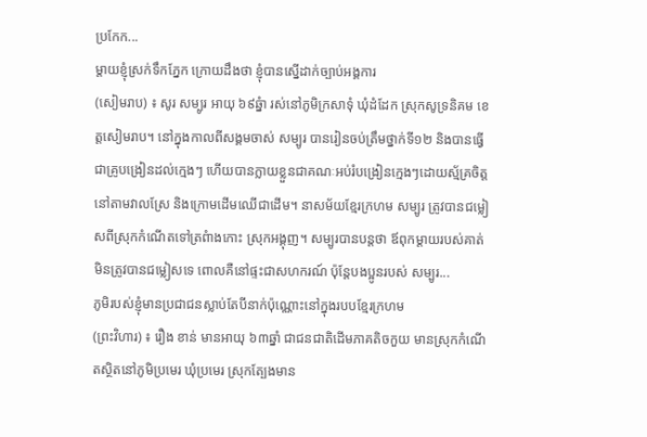ប្រកែក...
ម្តាយខ្ញុំស្រក់ទឹកភ្នែក ក្រោយដឹងថា ខ្ញុំបានស្នើដាក់ច្បាប់អង្គការ
(សៀមរាប) ៖ សូរ សម្បូរ អាយុ ៦៩ឆ្នំា រស់នៅភូមិក្រសាទុំ ឃុំដំដែក ស្រុកសូទ្រនិគម ខេត្តសៀមរាប។ នៅក្នុងកាលពីសង្គមចាស់ សម្បូរ បានរៀនចប់ត្រឹមថ្នាក់ទី១២ និងបានធ្វើជាគ្រូបង្រៀនដល់ក្មេងៗ ហើយបានក្លាយខ្លួនជាគណៈអប់រំបង្រៀនក្មេងៗដោយស្ម័គ្រចិត្តនៅតាមវាលស្រែ និងក្រោមដើមឈើជាដើម។ នាសម័យខ្មែរក្រហម សម្បូរ ត្រូវបានជម្លៀសពីស្រុកកំណើតទៅត្រពំាងកោះ ស្រុកអង្គុញ។ សម្បូរបានបន្តថា ឪពុកម្តាយរបស់គាត់មិនត្រូវបានជម្លៀសទេ ពោលគឺនៅផ្ទះជាសហករណ៍ ប៉ុន្តែបងប្អូនរបស់ សម្បូរ...
ភូមិរបស់ខ្ញុំមានប្រជាជនស្លាប់តែបីនាក់ប៉ុណ្ណោះនៅក្នុងរបបខ្មែរក្រហម
(ព្រះវិហារ) ៖ រឿង ខាន់ មានអាយុ ៦៣ឆ្នាំ ជាជនជាតិដើមភាគតិចកួយ មានស្រុកកំណើតស្ថិតនៅភូមិប្រមេរ ឃុំប្រមេរ ស្រុកត្បែងមាន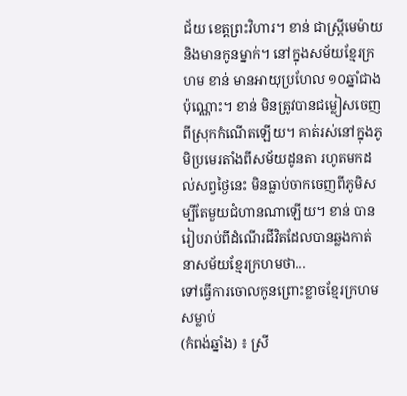ជ័យ ខេត្តព្រះវិហារ។ ខាន់ ជាស្រ្តីមេម៉ាយ និងមានកូនម្នាក់។ នៅក្នុងសម័យខ្មែរក្រហម ខាន់ មានអាយុប្រហែល ១០ឆ្នាំជាងប៉ុណ្ណោះ។ ខាន់ មិនត្រូវបានជម្លៀសចេញពីស្រុកកំណើតឡើយ។ គាត់រស់នៅក្នុងភូមិប្រមេរតាំងពីសម័យដូនតា រហូតមកដល់សព្វថ្ងៃនេះ មិនធ្លាប់ចាកចេញពីភូមិសម្បីតែមួយជំហានណាឡើយ។ ខាន់ បានរៀបរាប់ពីដំណើរជីវិតដែលបានឆ្លងកាត់នាសម័យខ្មែរក្រហមថា...
ទៅធ្វើការចោលកូនព្រោះខ្លាចខ្មែរក្រហមសម្លាប់
(កំពង់ឆ្នាំង) ៖ ស្រី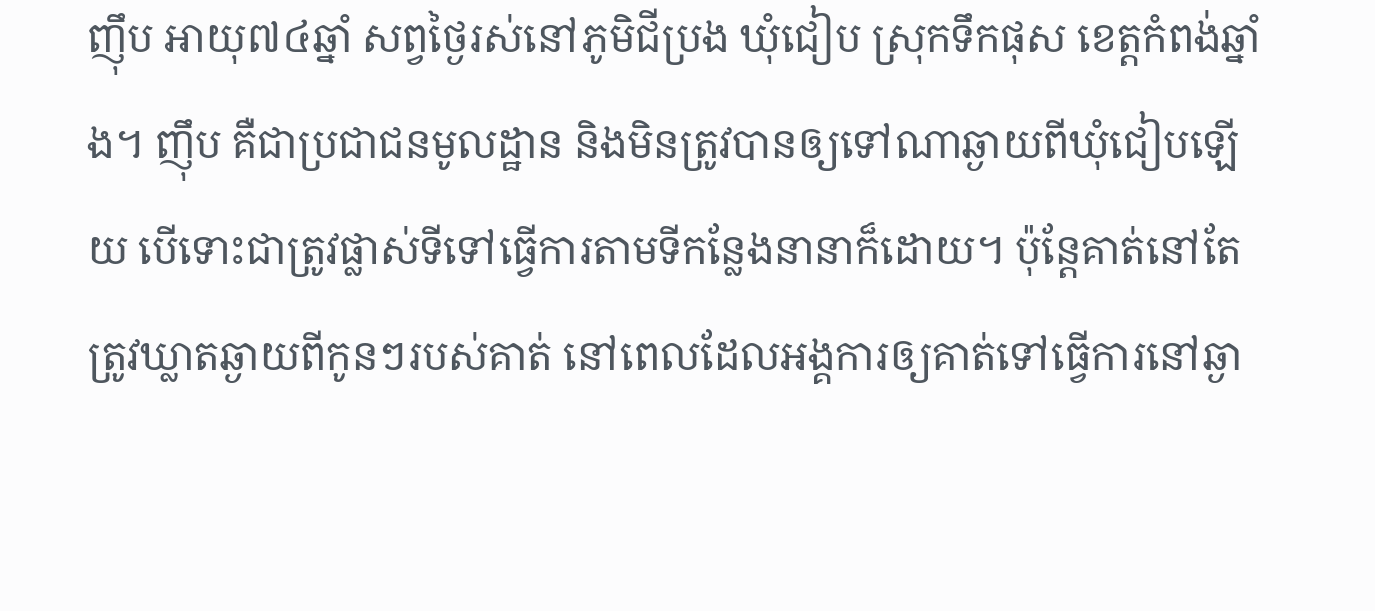ញ៉ឹប អាយុ៧៤ឆ្នាំ សព្វថ្ងៃរស់នៅភូមិជីប្រង ឃុំជៀប ស្រុកទឹកផុស ខេត្តកំពង់ឆ្នាំង។ ញ៉ឹប គឺជាប្រជាជនមូលដ្ឋាន និងមិនត្រូវបានឲ្យទៅណាឆ្ងាយពីឃុំជៀបឡើយ បើទោះជាត្រូវផ្លាស់ទីទៅធ្វើការតាមទីកន្លែងនានាក៏ដោយ។ ប៉ុន្តែគាត់នៅតែត្រូវឃ្លាតឆ្ងាយពីកូនៗរបស់គាត់ នៅពេលដែលអង្គការឲ្យគាត់ទៅធ្វើការនៅឆ្ងា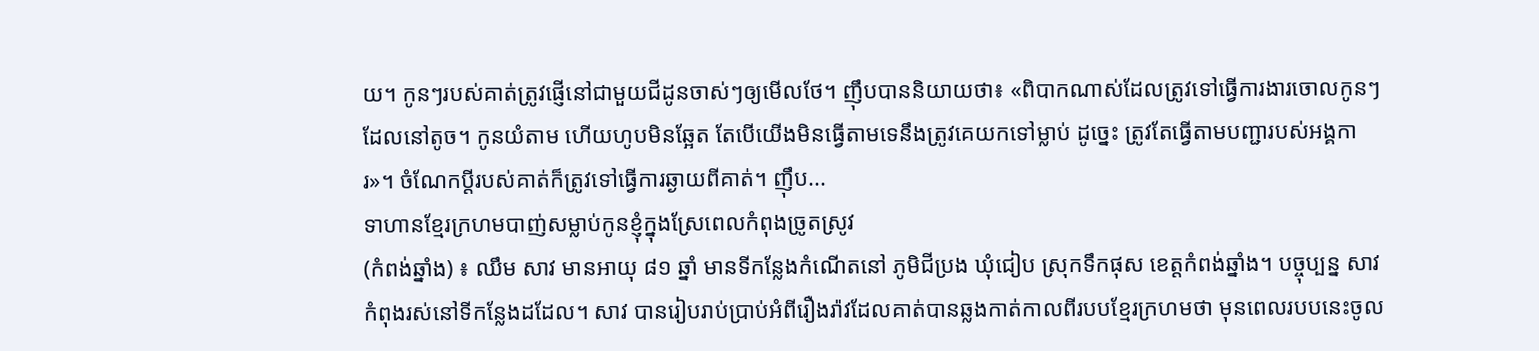យ។ កូនៗរបស់គាត់ត្រូវផ្ញើនៅជាមួយជីដូនចាស់ៗឲ្យមើលថែ។ ញ៉ឹបបាននិយាយថា៖ «ពិបាកណាស់ដែលត្រូវទៅធ្វើការងារចោលកូនៗ ដែលនៅតូច។ កូនយំតាម ហើយហូបមិនឆ្អែត តែបើយើងមិនធ្វើតាមទេនឹងត្រូវគេយកទៅម្លាប់ ដូច្នេះ ត្រូវតែធ្វើតាមបញ្ជារបស់អង្គការ»។ ចំណែកប្ដីរបស់គាត់ក៏ត្រូវទៅធ្វើការឆ្ងាយពីគាត់។ ញ៉ឹប...
ទាហានខ្មែរក្រហមបាញ់សម្លាប់កូនខ្ញុំក្នុងស្រែពេលកំពុងច្រូតស្រូវ
(កំពង់ឆ្នាំង) ៖ ឈឹម សាវ មានអាយុ ៨១ ឆ្នាំ មានទីកន្លែងកំណើតនៅ ភូមិជីប្រង ឃុំជៀប ស្រុកទឹកផុស ខេត្តកំពង់ឆ្នាំង។ បច្ចុប្បន្ន សាវ កំពុងរស់នៅទីកន្លែងដដែល។ សាវ បានរៀបរាប់ប្រាប់អំពីរឿងរ៉ាវដែលគាត់បានឆ្លងកាត់កាលពីរបបខ្មែរក្រហមថា មុនពេលរបបនេះចូល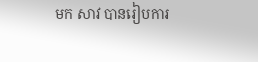មក សាវ បានរៀបការ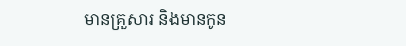មានគ្រួសារ និងមានកូន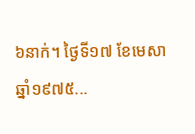៦នាក់។ ថ្ងៃទី១៧ ខែមេសា ឆ្នាំ១៩៧៥...